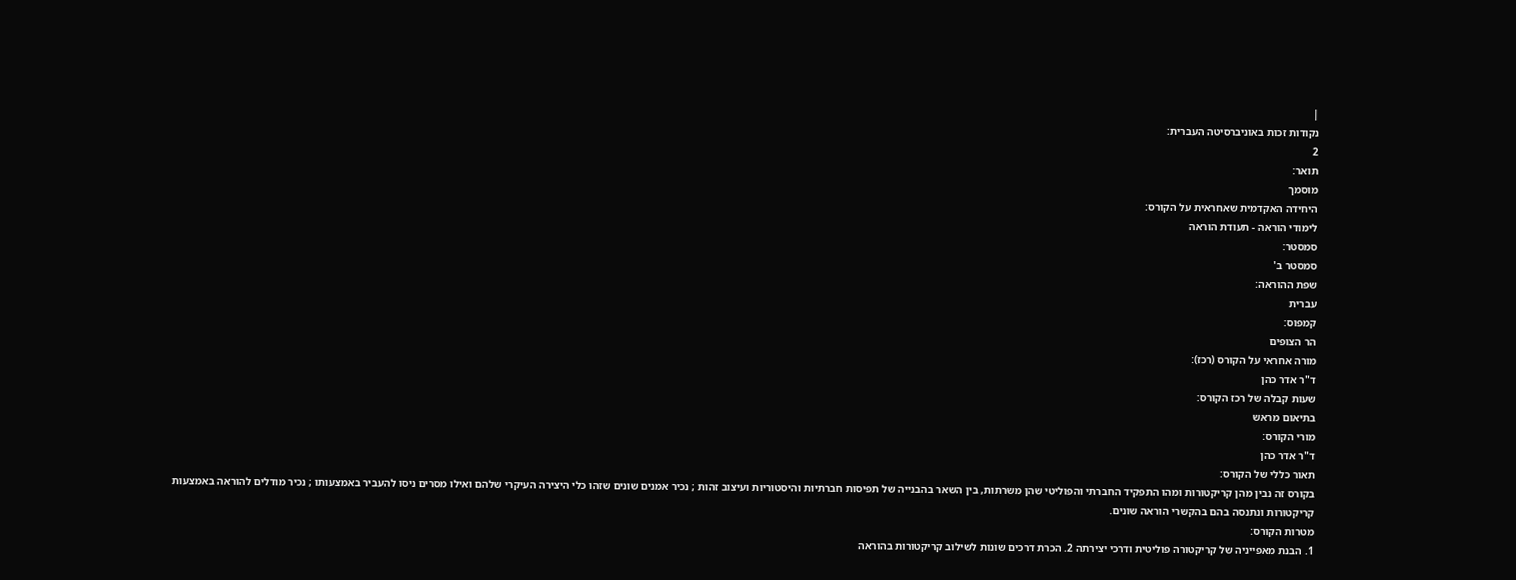|
נקודות זכות באוניברסיטה העברית:
2
תואר:
מוסמך
היחידה האקדמית שאחראית על הקורס:
לימודי הוראה - תעודת הוראה
סמסטר:
סמסטר ב'
שפת ההוראה:
עברית
קמפוס:
הר הצופים
מורה אחראי על הקורס (רכז):
ד"ר אדר כהן
שעות קבלה של רכז הקורס:
בתיאום מראש
מורי הקורס:
ד"ר אדר כהן
תאור כללי של הקורס:
בקורס זה נבין מהן קריקטורות ומהו התפקיד החברתי והפוליטי שהן משרתות, בין השאר בהבנייה של תפיסות חברתיות והיסטוריות ועיצוב זהות ; נכיר אמנים שונים שזהו כלי היצירה העיקרי שלהם ואילו מסרים ניסו להעביר באמצעותו ; נכיר מודלים להוראה באמצעות קריקטורות ונתנסה בהם בהקשרי הוראה שונים.
מטרות הקורס:
1. הבנת מאפייניה של קריקטורה פוליטית ודרכי יצירתה 2. הכרת דרכים שונות לשילוב קריקטורות בהוראה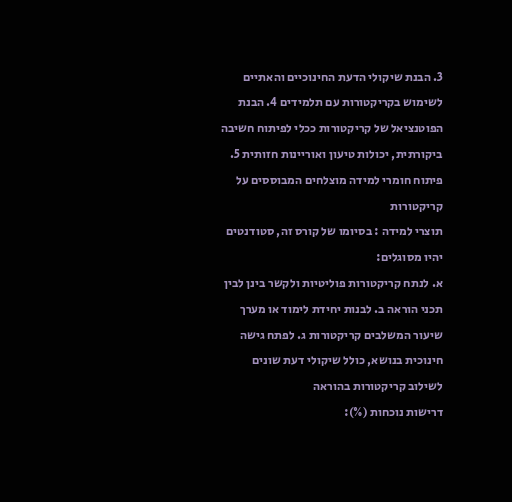3. הבנת שיקולי הדעת החינוכיים והאתיים לשימוש בקריקטורות עם תלמידים 4. הבנת הפוטנציאל של קריקטורות ככלי לפיתוח חשיבה ביקורתית, יכולות טיעון ואוריינות חזותית 5. פיתוח חומרי למידה מוצלחים המבוססים על קריקטורות
תוצרי למידה : בסיומו של קורס זה, סטודנטים יהיו מסוגלים:
א. לנתח קריקטורות פוליטיות ולקשר בינן לבין תכני הוראה ב. לבנות יחידת לימוד או מערך שיעור המשלבים קריקטורות ג. לפתח גישה חינוכית בנושא, כולל שיקולי דעת שונים לשילוב קריקטורות בהוראה
דרישות נוכחות (%):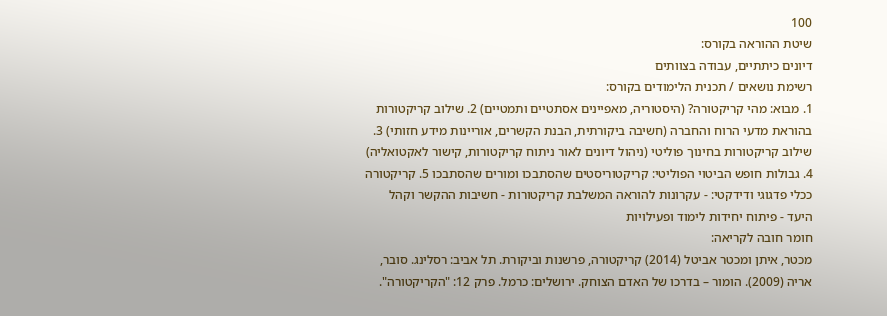100
שיטת ההוראה בקורס:
דיונים כיתתיים, עבודה בצוותים
רשימת נושאים / תכנית הלימודים בקורס:
1. מבוא: מהי קריקטורה? (היסטוריה, מאפיינים אסתטיים ותמטיים) 2. שילוב קריקטורות בהוראת מדעי הרוח והחברה (חשיבה ביקורתית, הבנת הקשרים, אוריינות מידע חזותי) 3. שילוב קריקטורות בחינוך פוליטי (ניהול דיונים לאור ניתוח קריקטורות, קישור לאקטואליה) 4. גבולות חופש הביטוי הפוליטי: קריקטוריסטים שהסתבכו ומורים שהסתבכו 5. קריקטורה ככלי פדגוגי ודידקטי: - עקרונות להוראה המשלבת קריקטורות - חשיבות ההקשר וקהל היעד - פיתוח יחידות לימוד ופעילויות
חומר חובה לקריאה:
מכטר, איתן ומכטר אביטל (2014) קריקטורה, פרשנות וביקורת. תל אביב: רסלינג. סובר, אריה (2009). הומור – בדרכו של האדם הצוחק. ירושלים: כרמל. פרק 12: "הקריקטורה".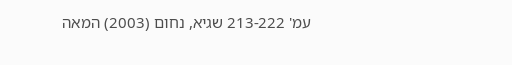עמ' 213-222 שגיא, נחום (2003) המאה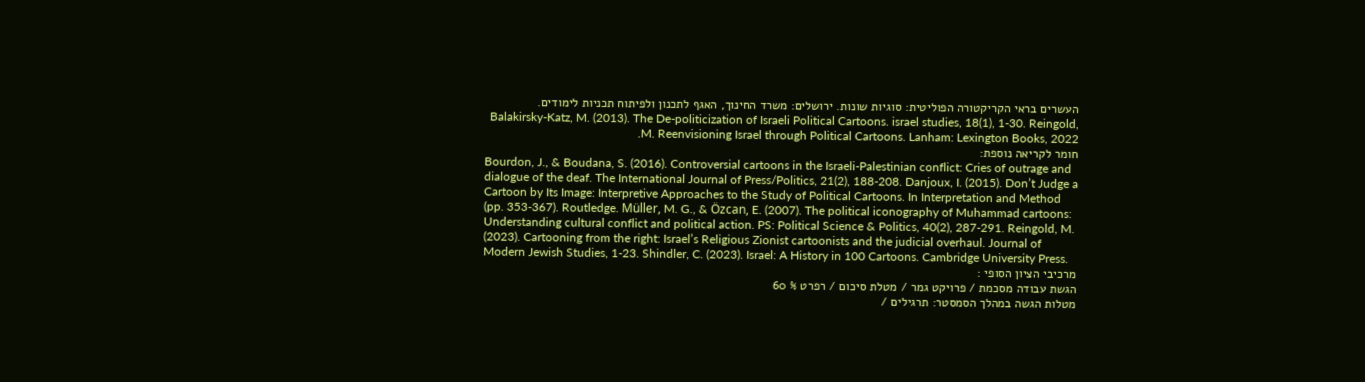העשרים בראי הקריקטורה הפוליטית: סוגיות שונות. ירושלים: משרד החינוך, האגף לתכנון ולפיתוח תכניות לימודים. Balakirsky-Katz, M. (2013). The De-politicization of Israeli Political Cartoons. israel studies, 18(1), 1-30. Reingold, M. Reenvisioning Israel through Political Cartoons. Lanham: Lexington Books, 2022.
חומר לקריאה נוספת:
Bourdon, J., & Boudana, S. (2016). Controversial cartoons in the Israeli-Palestinian conflict: Cries of outrage and dialogue of the deaf. The International Journal of Press/Politics, 21(2), 188-208. Danjoux, I. (2015). Don’t Judge a Cartoon by Its Image: Interpretive Approaches to the Study of Political Cartoons. In Interpretation and Method (pp. 353-367). Routledge. Müller, M. G., & Özcan, E. (2007). The political iconography of Muhammad cartoons: Understanding cultural conflict and political action. PS: Political Science & Politics, 40(2), 287-291. Reingold, M. (2023). Cartooning from the right: Israel’s Religious Zionist cartoonists and the judicial overhaul. Journal of Modern Jewish Studies, 1-23. Shindler, C. (2023). Israel: A History in 100 Cartoons. Cambridge University Press.
מרכיבי הציון הסופי :
הגשת עבודה מסכמת / פרויקט גמר / מטלת סיכום / רפרט % 60
מטלות הגשה במהלך הסמסטר: תרגילים /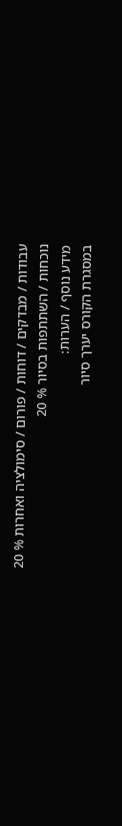עבודות / מבדקים / דוחות / פורום / סימולציה ואחרות % 20
נוכחות / השתתפות בסיור % 20
מידע נוסף / הערות:
במסגרת הקורס יערך סיור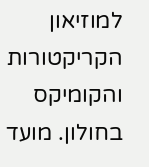למוזיאון הקריקטורות והקומיקס בחולון. מועד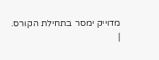מדוייק ימסר בתחילת הקורס.
|